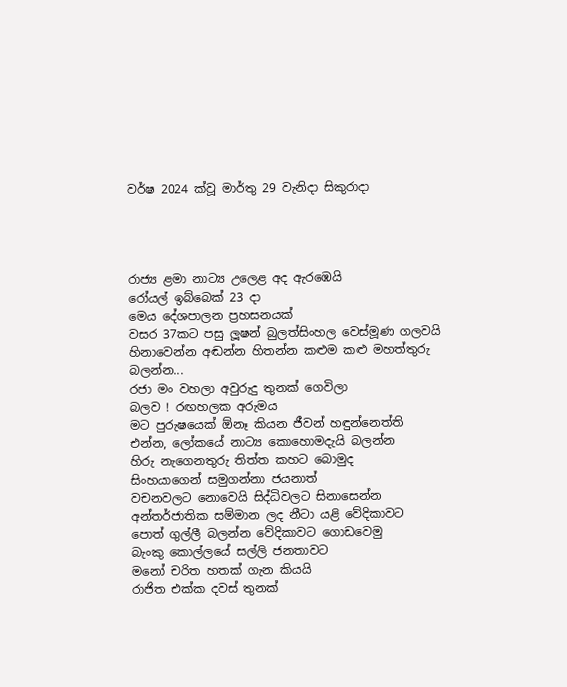වර්ෂ 2024 ක්වූ මාර්තු 29 වැනිදා සිකුරාදා




රාජ්‍ය ළමා නාට්‍ය උලෙළ අද ඇරඹෙයි
රෝයල් ඉබ්බෙක් 23 දා
මෙය දේශපාලන ප්‍රහසනයක්
වසර 37කට පසු ලූෂන් බුලත්සිංහල වෙස්මූණ ගලවයි
හිනාවෙන්න අඬන්න හිතන්න කළුම කළු මහත්තුරු බලන්න...
රජා මං වහලා අවුරුදු තුනක් ගෙවිලා
බලව ! රඟහලක අරුමය
මට පුරුෂයෙක් ඕනෑ කියන ජීවන් හඳුන්නෙත්ති
එන්න, ලෝකයේ නාට්‍ය කොහොමදැයි බලන්න
හිරු නැගෙනතුරු තිත්ත කහට බොමුද
සිංහයාගෙන් සමුගන්නා ජයනාත්
වචනවලට නොවෙයි සිද්ධිවලට සිනාසෙන්න
අන්තර්ජාතික සම්මාන ලද නීටා යළි වේදිකාවට
පොත් ගුල්ලී බලන්න වේදිකාවට ගොඩවෙමු
බැංකු කොල්ලයේ සල්ලි ජනතාවට
මනෝ චරිත හතක් ගැන කියයි
රාජිත එක්ක දවස් තුනක්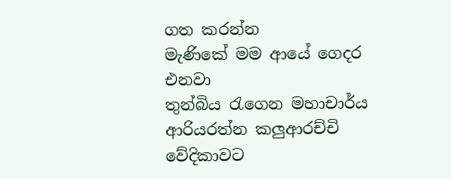ගත කරන්න
මැණිකේ මම ආයේ ගෙදර එනවා
තුන්බිය රැගෙන මහාචාර්ය ආරියරත්න කලුආරච්චි වේදිකාවට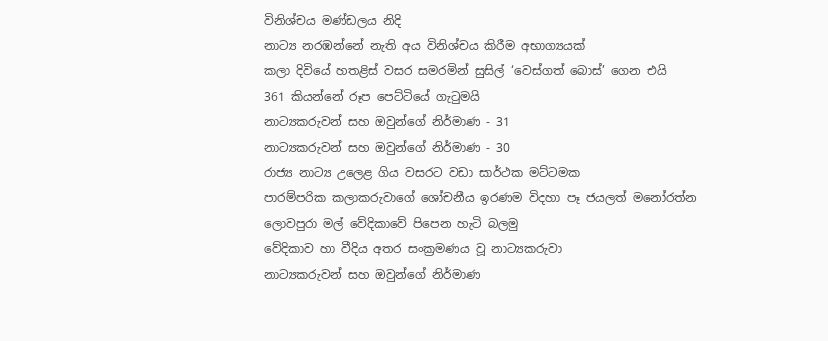විනිශ්චය මණ්ඩලය නිදි
නාට්‍ය නරඹන්නේ නැති අය විනිශ්චය කිරීම අභාග්‍යයක්
කලා දිවියේ හතළිස් වසර සමරමින් සුසිල් ‘වෙස්ගත් බොස්’ ගෙන එයි
361 කියන්නේ රූප පෙට්ටියේ ගැටුමයි
නාට්‍යකරුවන් සහ ඔවුන්ගේ නිර්මාණ - 31
නාට්‍යකරුවන් සහ ඔවුන්ගේ නිර්මාණ - 30
රාජ්‍ය නාට්‍ය උලෙළ ගිය වසරට වඩා සාර්ථක මට්ටමක
පාරම්පරික කලාකරුවාගේ ශෝචනීය ඉරණම විදහා පෑ ජයලත් මනෝරත්න
ලොවපුරා මල් වේදිකාවේ පිපෙන හැටි බලමු
වේදිකාව හා වීදිය අතර සංක්‍රමණය වූ නාට්‍යකරුවා
නාට්‍යකරුවන් සහ ඔවුන්ගේ නිර්මාණ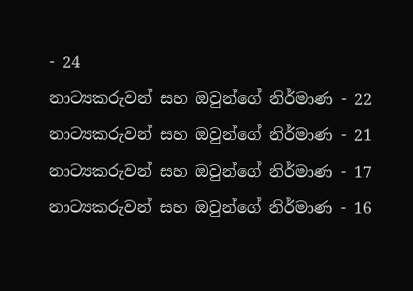- 24
නාට්‍යකරුවන් සහ ඔවුන්ගේ නිර්මාණ - 22
නාට්‍යකරුවන් සහ ඔවුන්ගේ නිර්මාණ - 21
නාට්‍යකරුවන් සහ ඔවුන්ගේ නිර්මාණ - 17
නාට්‍යකරුවන් සහ ඔවුන්ගේ නිර්මාණ - 16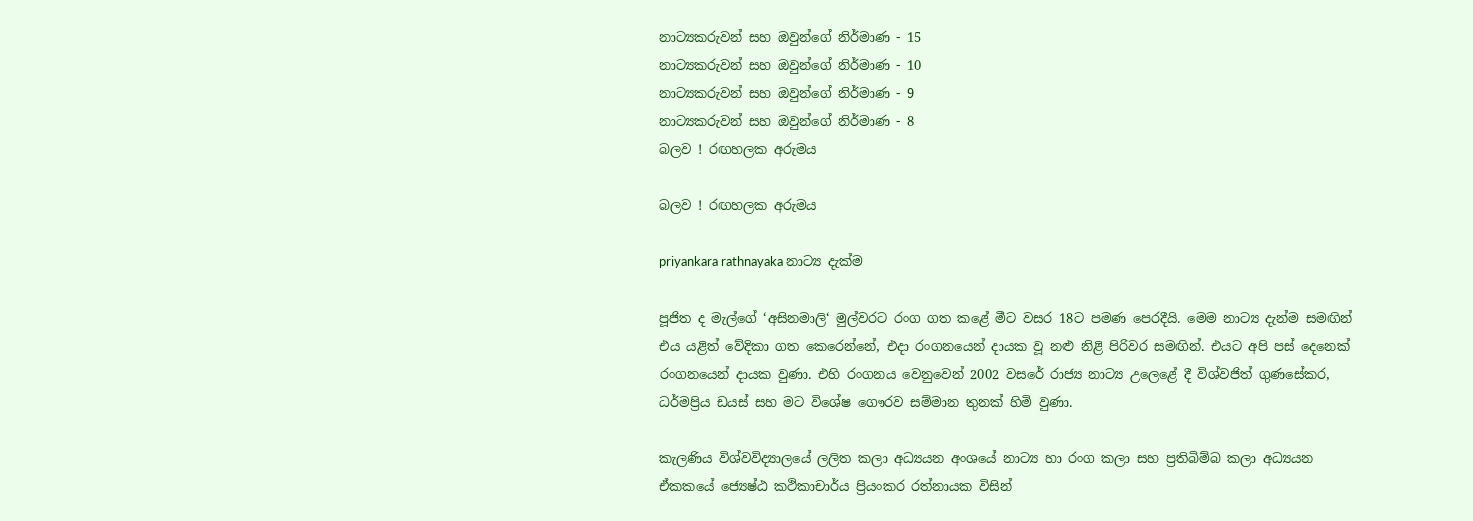නාට්‍යකරුවන් සහ ඔවුන්ගේ නිර්මාණ - 15
නාට්‍යකරුවන් සහ ඔවුන්ගේ නිර්මාණ - 10
නාට්‍යකරුවන් සහ ඔවුන්ගේ නිර්මාණ - 9
නාට්‍යකරුවන් සහ ඔවුන්ගේ නිර්මාණ - 8
බලව ! රඟහලක අරුමය

බලව ! රඟහලක අරුමය

priyankara rathnayaka නාට්‍ය දැක්ම

පූජිත ද මැල්ගේ ‘අසිනමාලි‘ මුල්වරට රංග ගත කළේ මීට වසර 18ට පමණ පෙරදීයි. මෙම නාට්‍ය දැන්ම සමඟින් එය යළිත් වේදිකා ගත කෙරෙන්නේ, එදා රංගනයෙන් දායක වූ නළු නිළි පිරිවර සමඟින්. එයට අපි පස් දෙනෙක් රංගනයෙන් දායක වුණා. එහි රංගනය වෙනුවෙන් 2002 වසරේ රාජ්‍ය නාට්‍ය උලෙළේ දී විශ්වජිත් ගුණසේකර, ධර්මප්‍රිය ඩයස් සහ මට විශේෂ ගෞරව සම්මාන තුනක් හිමි වුණා.

කැලණිය විශ්වවිද්‍යාලයේ ලලිත කලා අධ්‍යයන අංශයේ නාට්‍ය හා රංග කලා සහ ප්‍රතිබිම්බ කලා අධ්‍යයන ඒකකයේ ජ්‍යෙෂ්ඨ කථිකාචාර්ය ප්‍රියංකර රත්නායක විසින්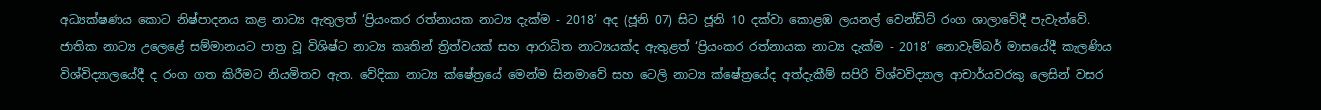අධ්‍යක්ෂණය කොට නිෂ්පාදනය කළ නාට්‍ය ඇතුලත් ‘ප්‍රියංකර රත්නායක නාට්‍ය දැක්ම - 2018’ අද (ජූනි 07) සිට ජූනි 10 දක්වා කොළඹ ලයනල් වෙන්ඩ්ට් රංග ශාලාවේදී පැවැත්වේ. ජාතික නාට්‍ය උලෙළේ සම්මානයට පාත්‍ර වූ විශිෂ්ට නාට්‍ය කෘතින් ත්‍රිත්වයක් සහ ආරාධිත නාට්‍යයක්ද ඇතුළත් ‘ප්‍රියංකර රත්නායක නාට්‍ය දැක්ම - 2018’ නොවැම්බර් මාසයේදී කැලණිය විශ්විද්‍යාලයේදී ද රංග ගත කිරීමට නියමිතව ඇත. වේදිකා නාට්‍ය ක්ෂේත්‍රයේ මෙන්ම සිනමාවේ සහ ටෙලි නාට්‍ය ක්ෂේත්‍රයේද අත්දැකීම් සපිරි විශ්වවිද්‍යාල ආචාර්යවරකු ලෙසින් වසර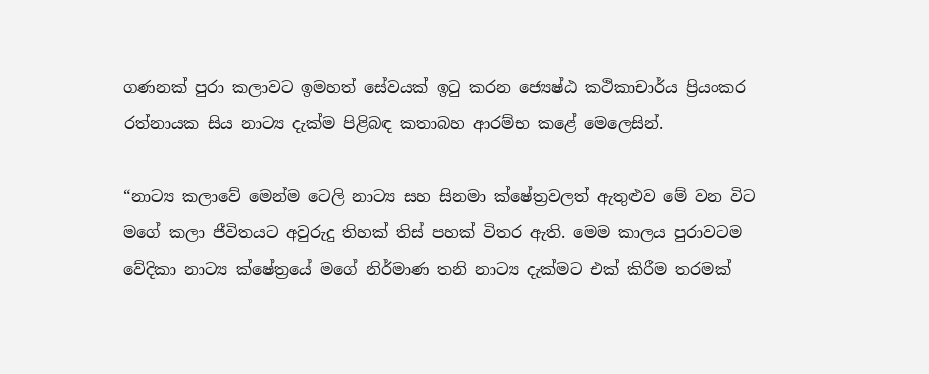ගණනක් පුරා කලාවට ඉමහත් සේවයක් ඉටු කරන ජ්‍යෙෂ්ඨ කථිකාචාර්ය ප්‍රියංකර රත්නායක සිය නාට්‍ය දැක්ම පිළිබඳ කතාබහ ආරම්භ කළේ මෙලෙසින්.

“නාට්‍ය කලාවේ මෙන්ම ටෙලි නාට්‍ය සහ සිනමා ක්ෂේත්‍රවලත් ඇතුළුව මේ වන විට මගේ කලා ජීවිතයට අවුරුදු තිහක් තිස් පහක් විතර ඇති. මෙම කාලය පුරාවටම වේදිකා නාට්‍ය ක්ෂේත්‍රයේ මගේ නිර්මාණ තනි නාට්‍ය දැක්මට එක් කිරීම තරමක්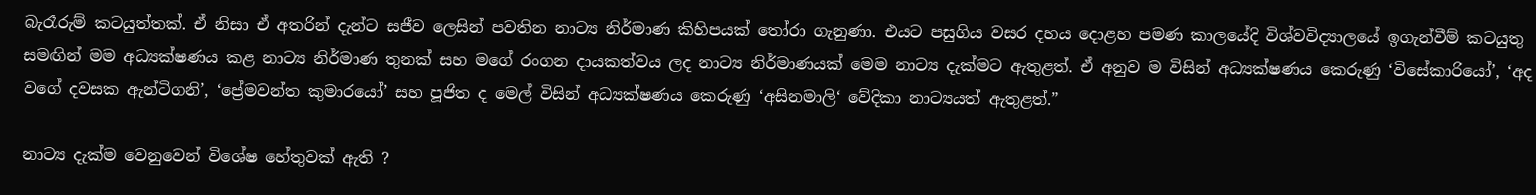බැරෑරුම් කටයුත්තක්. ඒ නිසා ඒ අතරින් දැන්ට සජීව ලෙසින් පවතින නාට්‍ය නිර්මාණ කිහිපයක් තෝරා ගැනුණා. එයට පසුගිය වසර දහය දොළහ පමණ කාලයේදි විශ්වවිද්‍යාලයේ ඉගැන්වීම් කටයුතු සමඟින් මම අධ්‍යක්ෂණය කළ නාට්‍ය නිර්මාණ තුනක් සහ මගේ රංගන දායකත්වය ලද නාට්‍ය නිර්මාණයක් මෙම නාට්‍ය දැක්මට ඇතුළත්. ඒ අනුව ම විසින් අධ්‍යක්ෂණය කෙරුණු ‘විසේකාරියෝ’, ‘අද වගේ දවසක ඇන්ටිගනි’, ‘ප්‍රේමවන්ත කුමාරයෝ’ සහ පූජිත ද මෙල් විසින් අධ්‍යක්ෂණය කෙරුණු ‘අසිනමාලි‘ වේදිකා නාට්‍යයත් ඇතුළත්.”

නාට්‍ය දැක්ම වෙනුවෙන් විශේෂ හේතුවක් ඇති ?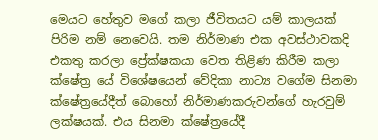මෙයට හේතුව මගේ කලා ජීවිතයට යම් කාලයක් පිරිම නම් නෙවෙයි. තම නිර්මාණ එක අවස්ථාවකදි එකතු කරලා ප්‍රේක්ෂකයා වෙත තිළිණ කිරීම කලා ක්ෂේත්‍ර යේ විශේෂයෙන් වේදිකා නාට්‍ය වගේම සිනමා ක්ෂේත්‍රයේදීත් බොහෝ නිර්මාණකරුවන්ගේ හැරවුම් ලක්ෂයක්. එය සිනමා ක්ෂේත්‍රයේදී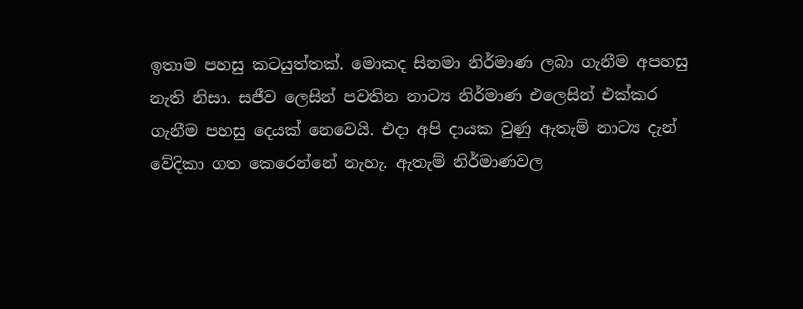ඉතාම පහසු කටයුත්තක්. මොකද සිනමා නිර්මාණ ලබා ගැනීම අපහසු නැති නිසා. සජීව ලෙසින් පවතින නාට්‍ය නිර්මාණ එලෙසින් එක්කර ගැනීම පහසු දෙයක් නෙවෙයි. එදා අපි දායක වුණු ඇතැම් නාට්‍ය දැන් වේදිකා ගත කෙරෙන්නේ නැහැ. ඇතැම් නිර්මාණවල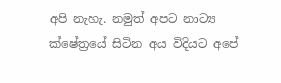අපි නැහැ. නමුත් අපට නාට්‍ය ක්ෂේත්‍රයේ සිටින අය විදියට අපේ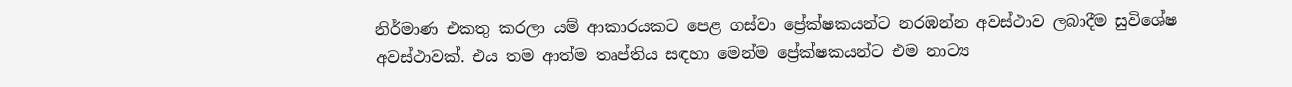නිර්මාණ එකතු කරලා යම් ආකාරයකට පෙළ ගස්වා ප්‍රේක්ෂකයන්ට නරඹන්න අවස්ථාව ලබාදීම සුවිශේෂ අවස්ථාවක්. එය තම ආත්ම තෘප්තිය සඳහා මෙන්ම ප්‍රේක්ෂකයන්ට එම නාට්‍ය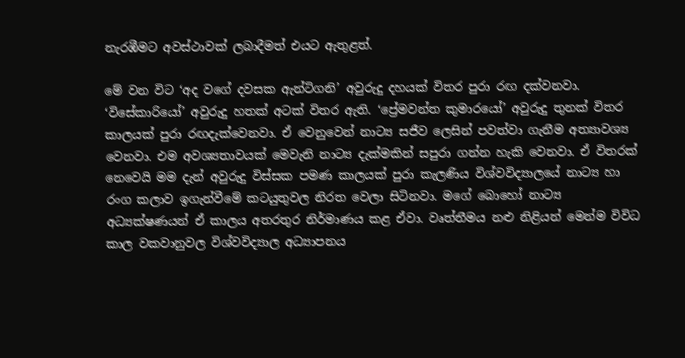නැරඹීමට අවස්ථාවක් ලබාදීමත් එයට ඇතුළත්.

මේ වන විට ‘අද වගේ දවසක ඇන්ටිගනි’ අවුරුදු දහයක් විතර පුරා රඟ දක්වනවා. ‘විසේකාරියෝ’ අවුරුදු හතක් අටක් විතර ඇති. ‘ප්‍රේමවන්ත කුමාරයෝ’ අවුරුදු තුනක් විතර කාලයක් පුරා රඟදැක්වෙනවා. ඒ වෙනුවෙන් නාට්‍ය සජීව ලෙසින් පවත්වා ගැනීම අත්‍යාවශ්‍ය වෙනවා. එම අවශ්‍යතාවයක් මෙවැනි නාට්‍ය දැක්මකින් සපුරා ගන්න හැකි වෙනවා. ඒ විතරක් නෙවෙයි මම දැන් අවුරුදු විස්සක පමණ කාලයක් පුරා කැලණිය විශ්වවිද්‍යාලයේ නාට්‍ය හා රංග කලාව ඉගැන්වීමේ කටයුතුවල නිරත වෙලා සිටිනවා. මගේ බොහෝ නාට්‍ය අධ්‍යක්ෂණයන් ඒ කාලය අතරතුර නිර්මාණය කළ ඒවා. වෘත්තීමය නළු නිළියන් මෙන්ම විවිධ කාල වකවානුවල විශ්වවිද්‍යාල අධ්‍යාපනය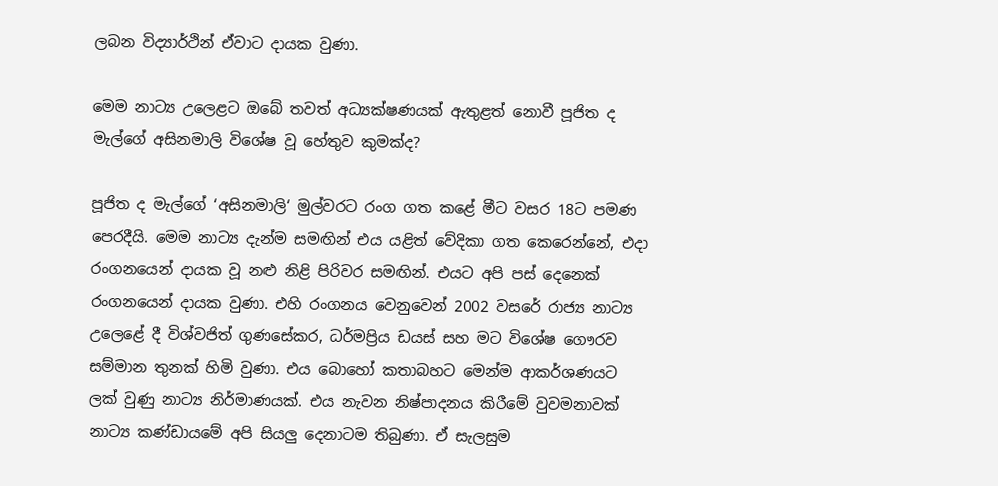ලබන විද්‍යාර්ථින් ඒවාට දායක වුණා.

මෙම නාට්‍ය උලෙළට ඔබේ තවත් අධ්‍යක්ෂණයක් ඇතුළත් නොවී පූජිත ද මැල්ගේ අසිනමාලි විශේෂ වූ හේතුව කුමක්ද?

පූජිත ද මැල්ගේ ‘අසිනමාලි‘ මුල්වරට රංග ගත කළේ මීට වසර 18ට පමණ පෙරදීයි. මෙම නාට්‍ය දැන්ම සමඟින් එය යළිත් වේදිකා ගත කෙරෙන්නේ, එදා රංගනයෙන් දායක වූ නළු නිළි පිරිවර සමඟින්. එයට අපි පස් දෙනෙක් රංගනයෙන් දායක වුණා. එහි රංගනය වෙනුවෙන් 2002 වසරේ රාජ්‍ය නාට්‍ය උලෙළේ දී විශ්වජිත් ගුණසේකර, ධර්මප්‍රිය ඩයස් සහ මට විශේෂ ගෞරව සම්මාන තුනක් හිමි වුණා. එය බොහෝ කතාබහට මෙන්ම ආකර්ශණයට ලක් වුණු නාට්‍ය නිර්මාණයක්. එය නැවන නිෂ්පාදනය කිරීමේ වුවමනාවක් නාට්‍ය කණ්ඩායමේ අපි සියලු දෙනාටම තිබුණා. ඒ සැලසුම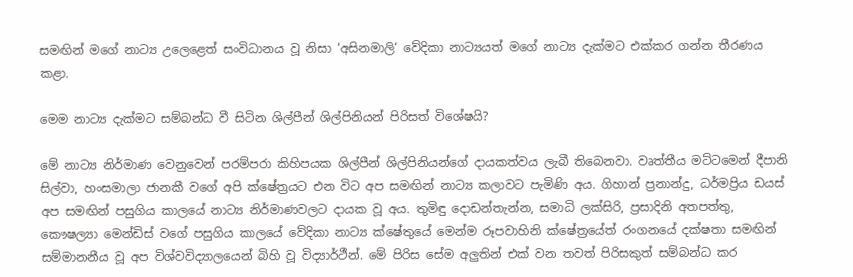සමඟින් මගේ නාට්‍ය උලෙළෙත් සංවිධානය වූ නිසා ‘අසිනමාලි‘ වේදිකා නාට්‍යයත් මගේ නාට්‍ය දැක්මට එක්කර ගන්න තීරණය කළා.

මෙම නාට්‍ය දැක්මට සම්බන්ධ වී සිටින ශිල්පීන් ශිල්පිනියන් පිරිසත් විශේෂයි?

මේ නාට්‍ය නිර්මාණ වෙනුවෙන් පරම්පරා කිහිපයක ශිල්පීන් ශිල්පිනියන්ගේ දායකත්වය ලැබී තිබෙනවා. වෘත්තීය මට්ටමෙන් දීපානි සිල්වා, හංසමාලා ජානකී වගේ අපි ක්ෂේත්‍රයට එන විට අප සමඟින් නාට්‍ය කලාවට පැමිණි අය. ගිහාන් ප්‍රනාන්දු, ධර්මප්‍රිය ඩයස් අප සමඟින් පසුගිය කාලයේ නාට්‍ය නිර්මාණවලට දායක වූ අය. තුමිඳු දොඩන්තැන්න, සමාධි ලක්සිරි, ප්‍රසාදිනි අතපත්තු, කෞෂල්‍යා මෙන්ඩිස් වගේ පසුගිය කාලයේ වේදිකා නාට්‍ය ක්ෂේතුයේ මෙන්ම රූපවාහිනි ක්ෂේත්‍රයේත් රංගනයේ දක්ෂතා සමඟින් සම්මානනීය වූ අප විශ්වවිද්‍යාලයෙන් බිහි වූ විද්‍යාර්ථීන්. මේ පිරිස සේම අලුතින් එක් වන තවත් පිරිසකුත් සම්බන්ධ කර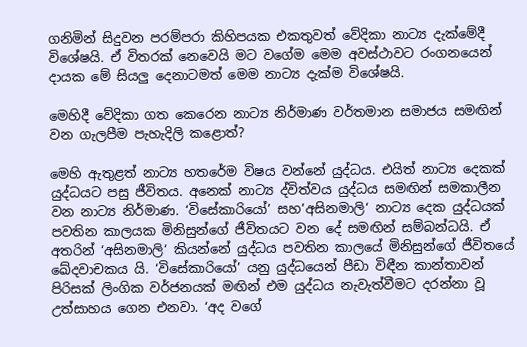ගනිමින් සිදුවන පරම්පරා කිහිපයක එකතුවත් වේදිකා නාට්‍ය දැක්මේදී විශේෂයි. ඒ විතරක් නෙවෙයි මට වගේම මෙම අවස්ථාවට රංගනයෙන් දායක මේ සියලු දෙනාටමත් මෙම නාට්‍ය දැක්ම විශේෂයි.

මෙහිදී වේදිකා ගත කෙරෙන නාට්‍ය නිර්මාණ වර්තමාන සමාජය සමඟින් වන ගැලපීම පැහැදිලි කළොත්?

මෙහි ඇතුළත් නාට්‍ය හතරේම විෂය වන්නේ යුද්ධය. එයිත් නාට්‍ය දෙකක් යුද්ධයට පසු ජීවිතය. අනෙක් නාට්‍ය ද්විත්වය යුද්ධය සමඟින් සමකාලීන වන නාට්‍ය නිර්මාණ. ‘විසේකාරියෝ’ සහ’අසිනමාලි‘ නාට්‍ය දෙක යුද්ධයක් පවතින කාලයක මිනිසුන්ගේ ජීවිතයට වන දේ සමඟින් සම්බන්ධයි. ඒ අතරින් ‘අසිනමාලි‘ කියන්නේ යුද්ධය පවතින කාලයේ මිනිසුන්ගේ ජීවිතයේ ඛේදවාචකය යි. ‘විසේකාරියෝ’ යනු යුද්ධයෙන් පීඩා විඳීන කාන්තාවන් පිරිසක් ලිංගික වර්ජනයක් මඟින් එම යුද්ධය නැවැත්වීමට දරන්නා වූ උත්සාහය ගෙන එනවා. ‘අද වගේ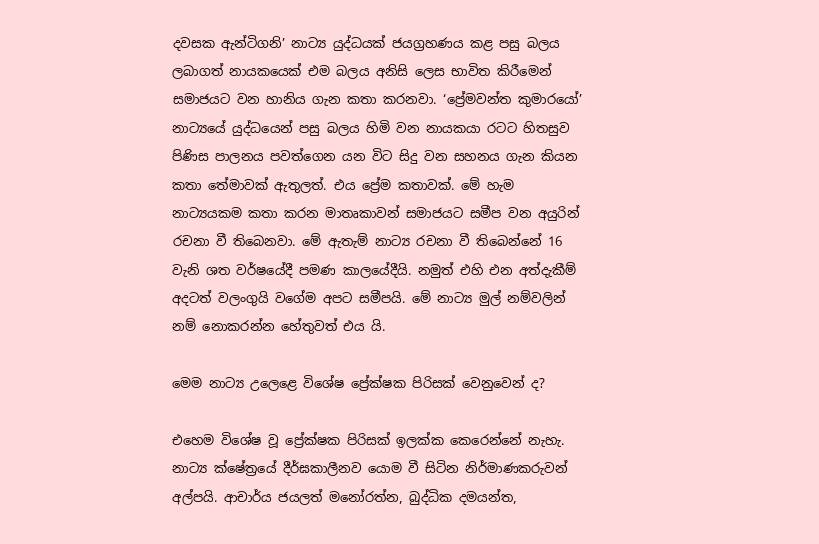දවසක ඇන්ටිගනි’ නාට්‍ය යුද්ධයක් ජයග්‍රහණය කළ පසු බලය ලබාගත් නායකයෙක් එම බලය අනිසි ලෙස භාවිත කිරීමෙන් සමාජයට වන හානිය ගැන කතා කරනවා. ‘ප්‍රේමවන්ත කුමාරයෝ’ නාට්‍යයේ යුද්ධයෙන් පසු බලය හිමි වන නායකයා රටට හිතසුව පිණිස පාලනය පවත්ගෙන යන විට සිදු වන සහනය ගැන කියන කතා තේමාවක් ඇතුලත්. එය ප්‍රේම කතාවක්. මේ හැම නාට්‍යයකම කතා කරන මාතෘකාවන් සමාජයට සමීප වන අයුරින් රචනා වී තිබෙනවා. මේ ඇතැම් නාට්‍ය රචනා වී තිබෙන්නේ 16 වැනි ශත වර්ෂයේදී පමණ කාලයේදීයි. නමුත් එහි එන අත්දැකීම් අදටත් වලංගුයි වගේම අපට සමීපයි. මේ නාට්‍ය මුල් නම්වලින් නම් නොකරන්න හේතුවත් එය යි.

මෙම නාට්‍ය උලෙළෙ විශේෂ ප්‍රේක්ෂක පිරිසක් වෙනුවෙන් ද?

එහෙම විශේෂ වූ ප්‍රේක්ෂක පිරිසක් ඉලක්ක කෙරෙන්නේ නැහැ. නාට්‍ය ක්ෂේත්‍රයේ දීර්ඝකාලීනව යොම වී සිටින නිර්මාණකරුවන් අල්පයි. ආචාර්ය ජයලත් මනෝරත්න, බුද්ධික දමයන්ත,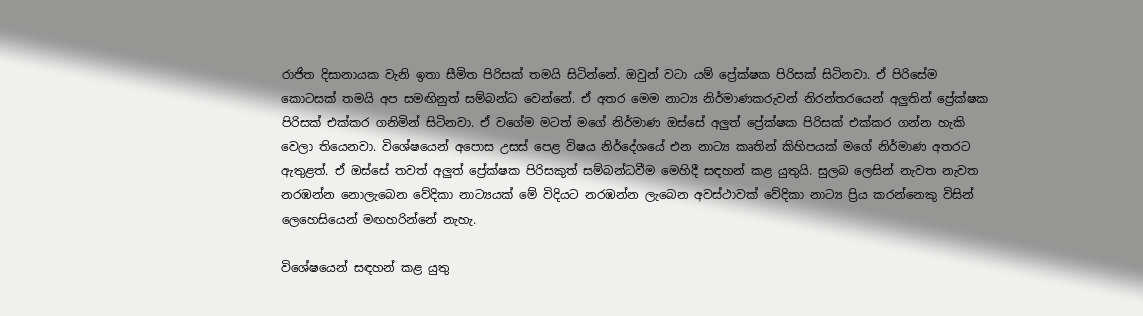රාජිත දිසානායක වැනි ඉතා සීමිත පිරිසක් තමයි සිටින්නේ. ඔවුන් වටා යම් ප්‍රේක්ෂක පිරිසක් සිටිනවා. ඒ පිරිසේම කොටසක් තමයි අප සමඟිනුත් සම්බන්ධ වෙන්නේ. ඒ අතර මෙම නාට්‍ය නිර්මාණකරුවන් නිරන්තරයෙන් අලුතින් ප්‍රේක්ෂක පිරිසක් එක්කර ගනිමින් සිටිනවා. ඒ වගේම මටත් මගේ නිර්මාණ ඔස්සේ අලුත් ප්‍රේක්ෂක පිරිසක් එක්කර ගන්න හැකි වෙලා තියෙනවා. විශේෂයෙන් අපොස උසස් පෙළ විෂය නිර්දේශයේ එන නාට්‍ය කෘතින් කිහිපයක් මගේ නිර්මාණ අතරට ඇතුළත්. ඒ ඔස්සේ තවත් අලුත් ප්‍රේක්ෂක පිරිසකුත් සම්බන්ධවීම මෙහිදී සඳහන් කළ යුතුයි. සුලබ ලෙසින් නැවත නැවත නරඹන්න නොලැබෙන වේදිකා නාට්‍යයක් මේ විදියට නරඹන්න ලැබෙන අවස්ථාවක් වේදිකා නාට්‍ය ප්‍රිය කරන්නෙකු විසින් ලෙහෙසියෙන් මඟහරින්නේ නැහැ.

විශේෂයෙන් සඳහන් කළ යුතු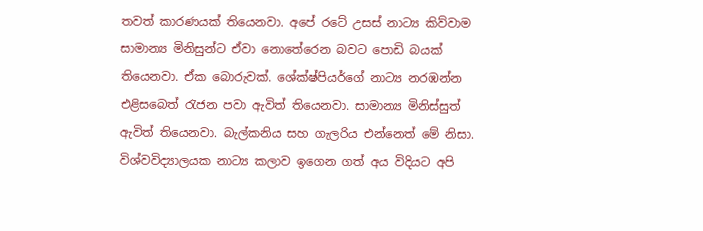තවත් කාරණයක් තියෙනවා. අපේ රටේ උසස් නාට්‍ය කිව්වාම සාමාන්‍ය මිනිසුන්ට ඒවා නොතේරෙන බවට පොඩි බයක් තියෙනවා. ඒක බොරුවක්. ශේක්ෂ්පියර්ගේ නාට්‍ය නරඹන්න එළිසබෙත් රැජන පවා ඇවිත් තියෙනවා. සාමාන්‍ය මිනිස්සුත් ඇවිත් තියෙනවා. බැල්කනිය සහ ගැලරිය එන්නෙත් මේ නිසා. විශ්වවිද්‍යාලයක නාට්‍ය කලාව ඉගෙන ගත් අය විදියට අපි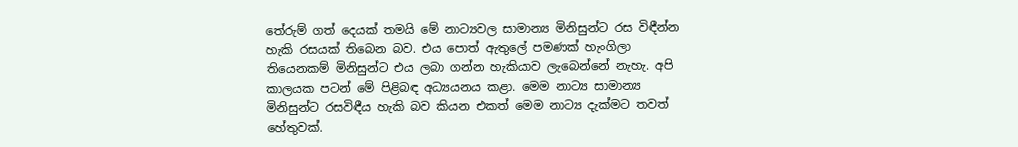තේරුම් ගත් දෙයක් තමයි මේ නාට්‍යවල සාමාන්‍ය මිනිසුන්ට රස විඳීන්න හැකි රසයක් තිබෙන බව. එය පොත් ඇතුලේ පමණක් හැංගිලා තියෙනකම් මිනිසුන්ට එය ලබා ගන්න හැකියාව ලැබෙන්නේ නැහැ. අපි කාලයක පටන් මේ පිළිබඳ අධ්‍යයනය කළා. මෙම නාට්‍ය සාමාන්‍ය මිනිසුන්ට රසවිඳීය හැකි බව කියන එකත් මෙම නාට්‍ය දැක්මට තවත් හේතුවක්.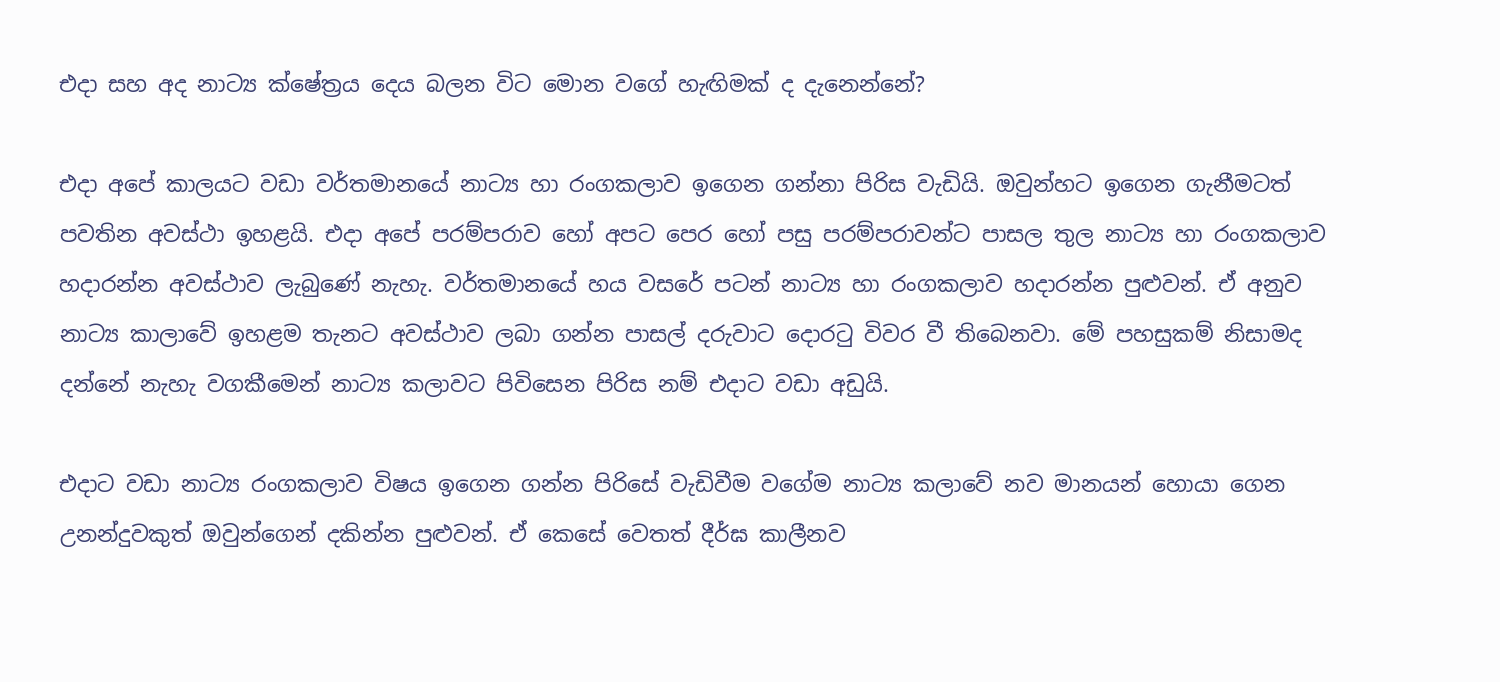එදා සහ අද නාට්‍ය ක්ෂේත්‍රය දෙය බලන විට මොන වගේ හැඟිමක් ද දැනෙන්නේ?

එදා අපේ කාලයට වඩා වර්තමානයේ නාට්‍ය හා රංගකලාව ඉගෙන ගන්නා පිරිස වැඩියි. ඔවුන්හට ඉගෙන ගැනීමටත් පවතින අවස්ථා ඉහළයි. එදා අපේ පරම්පරාව හෝ අපට පෙර හෝ පසු පරම්පරාවන්ට පාසල තුල නාට්‍ය හා රංගකලාව හදාරන්න අවස්ථාව ලැබුණේ නැහැ. වර්තමානයේ හය වසරේ පටන් නාට්‍ය හා රංගකලාව හදාරන්න පුළුවන්. ඒ අනුව නාට්‍ය කාලාවේ ඉහළම තැනට අවස්ථාව ලබා ගන්න පාසල් දරුවාට දොරටු විවර වී තිබෙනවා. මේ පහසුකම් නිසාමද දන්නේ නැහැ වගකීමෙන් නාට්‍ය කලාවට පිවිසෙන පිරිස නම් එදාට වඩා අඩුයි.

එදාට වඩා නාට්‍ය රංගකලාව විෂය ඉගෙන ගන්න පිරිසේ වැඩිවීම වගේම නාට්‍ය කලාවේ නව මානයන් හොයා ගෙන උනන්දුවකුත් ඔවුන්ගෙන් දකින්න පුළුවන්. ඒ කෙසේ වෙතත් දීර්ඝ කාලීනව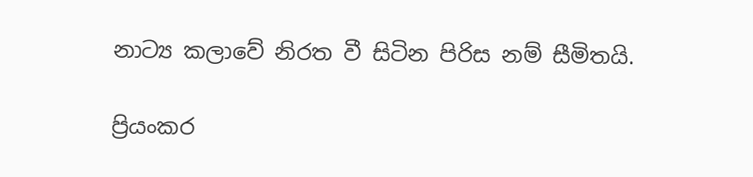නාට්‍ය කලාවේ නිරත වී සිටින පිරිස නම් සීමිතයි.

ප්‍රියංකර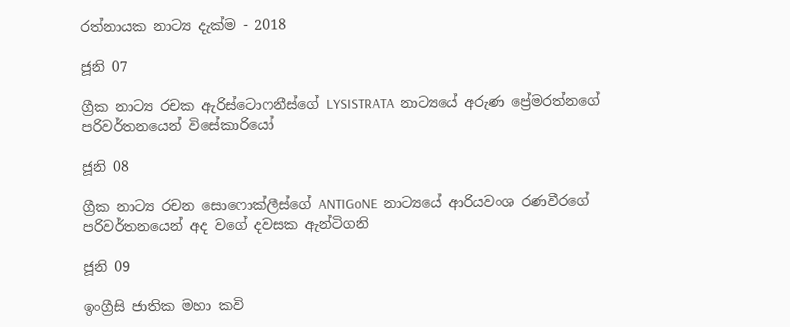රත්නායක නාට්‍ය දැක්ම - 2018

ජූනි 07

ග්‍රීක නාට්‍ය රචක ඇරිස්ටොෆනීස්ගේ LYSISTRATA  නාට්‍යයේ අරුණ ප්‍රේමරත්නගේ පරිවර්තනයෙන් විසේකාරියෝ

ජූනි 08

ග්‍රීක නාට්‍ය රචන සොෆොක්ලීස්ගේ ANTIGoNE  නාට්‍යයේ ආරියවංශ රණවීරගේ පරිවර්තනයෙන් අද වගේ දවසක ඇන්ටිගනි

ජූනි 09

ඉංග්‍රීසි ජාතික මහා කවි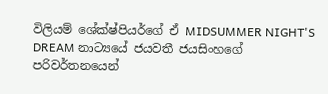විලියම් ශේක්ෂ්පියර්ගේ ඒ MIDSUMMER NIGHT'S DREAM නාට්‍යයේ ජයවතී ජයසිංහගේ පරිවර්තනයෙන්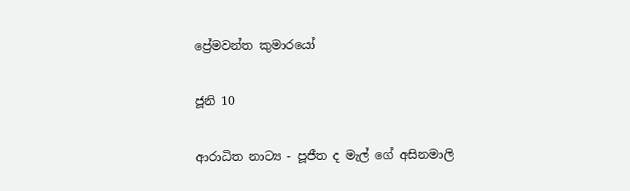ප්‍රේමවන්ත කුමාරයෝ

ජූනි 10

ආරාධිත නාට්‍ය - පූජීත ද මැල් ගේ අසිනමාලි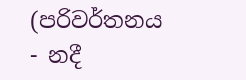(පරිවර්තනය - නදී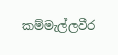කම්මැල්ලවීර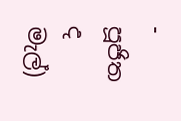- පූජිත ද මැල්)